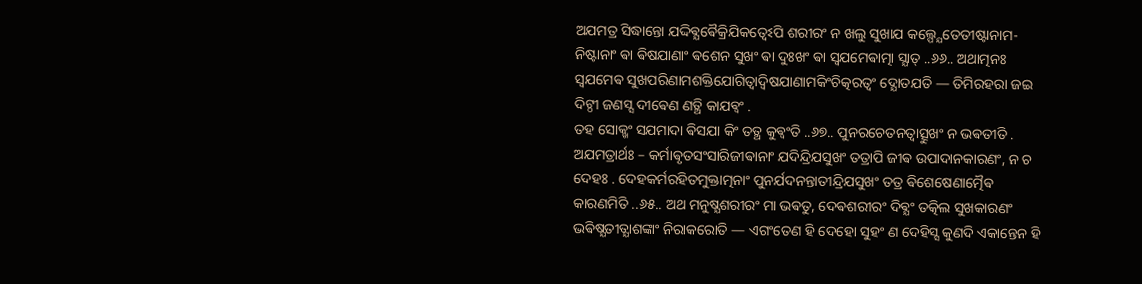ଅଯମତ୍ର ସିଦ୍ଧାନ୍ତୋ ଯଦ୍ଦିଵ୍ଯଵୈକ୍ରିଯିକତ୍ଵେଽପି ଶରୀରଂ ନ ଖଲୁ ସୁଖାଯ କଲ୍ପ୍ଯେତେତୀଷ୍ଟାନାମ- ନିଷ୍ଟାନାଂ ଵା ଵିଷଯାଣାଂ ଵଶେନ ସୁଖଂ ଵା ଦୁଃଖଂ ଵା ସ୍ଵଯମେଵାତ୍ମା ସ୍ଯାତ୍ ..୬୬.. ଅଥାତ୍ମନଃ ସ୍ଵଯମେଵ ସୁଖପରିଣାମଶକ୍ତିଯୋଗିତ୍ଵାଦ୍ଵିଷଯାଣାମକିଂଚିତ୍କରତ୍ଵଂ ଦ୍ଯୋତଯତି — ତିମିରହରା ଜଇ ଦିଟ୍ଠୀ ଜଣସ୍ସ ଦୀଵେଣ ଣତ୍ଥି କାଯଵ୍ଵଂ .
ତହ ସୋକ୍ଖଂ ସଯମାଦା ଵିସଯା କିଂ ତତ୍ଥ କୁଵ୍ଵଂତି ..୬୭.. ପୁନରଚେତନତ୍ଵାତ୍ସୁଖଂ ନ ଭଵତୀତି . ଅଯମତ୍ରାର୍ଥଃ – କର୍ମାଵୃତସଂସାରିଜୀଵାନାଂ ଯଦିନ୍ଦ୍ରିଯସୁଖଂ ତତ୍ରାପି ଜୀଵ ଉପାଦାନକାରଣଂ, ନ ଚ ଦେହଃ . ଦେହକର୍ମରହିତମୁକ୍ତାତ୍ମନାଂ ପୁନର୍ଯଦନନ୍ତାତୀନ୍ଦ୍ରିଯସୁଖଂ ତତ୍ର ଵିଶେଷେଣାତ୍ମୈଵ କାରଣମିତି ..୬୫.. ଅଥ ମନୁଷ୍ଯଶରୀରଂ ମା ଭଵତୁ, ଦେଵଶରୀରଂ ଦିଵ୍ଯଂ ତତ୍କିଲ ସୁଖକାରଣଂ ଭଵିଷ୍ଯତୀତ୍ଯାଶଙ୍କାଂ ନିରାକରୋତି — ଏଗଂତେଣ ହି ଦେହୋ ସୁହଂ ଣ ଦେହିସ୍ସ କୁଣଦି ଏକାନ୍ତେନ ହି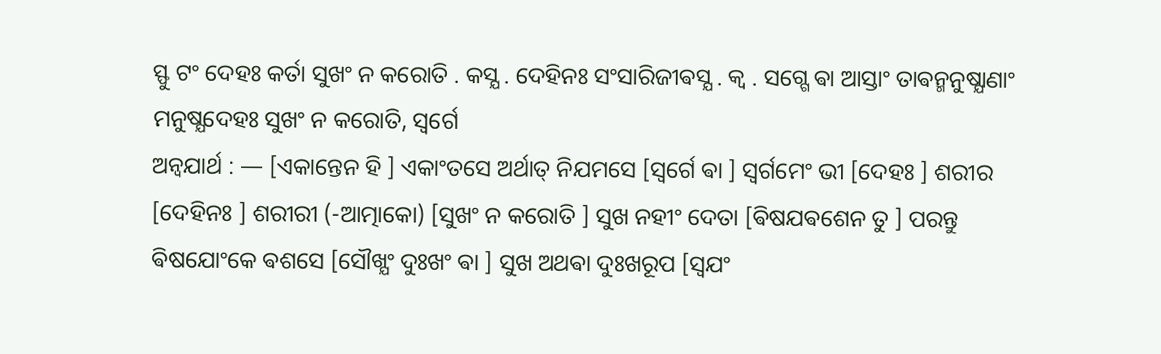ସ୍ଫୁ ଟଂ ଦେହଃ କର୍ତା ସୁଖଂ ନ କରୋତି . କସ୍ଯ . ଦେହିନଃ ସଂସାରିଜୀଵସ୍ଯ . କ୍ଵ . ସଗ୍ଗେ ଵା ଆସ୍ତାଂ ତାଵନ୍ମନୁଷ୍ଯାଣାଂ ମନୁଷ୍ଯଦେହଃ ସୁଖଂ ନ କରୋତି, ସ୍ଵର୍ଗେ
ଅନ୍ଵଯାର୍ଥ : — [ଏକାନ୍ତେନ ହି ] ଏକାଂତସେ ଅର୍ଥାତ୍ ନିଯମସେ [ସ୍ଵର୍ଗେ ଵା ] ସ୍ଵର୍ଗମେଂ ଭୀ [ଦେହଃ ] ଶରୀର [ଦେହିନଃ ] ଶରୀରୀ (-ଆତ୍ମାକୋ) [ସୁଖଂ ନ କରୋତି ] ସୁଖ ନହୀଂ ଦେତା [ଵିଷଯଵଶେନ ତୁ ] ପରନ୍ତୁ ଵିଷଯୋଂକେ ଵଶସେ [ସୌଖ୍ଯଂ ଦୁଃଖଂ ଵା ] ସୁଖ ଅଥଵା ଦୁଃଖରୂପ [ସ୍ଵଯଂ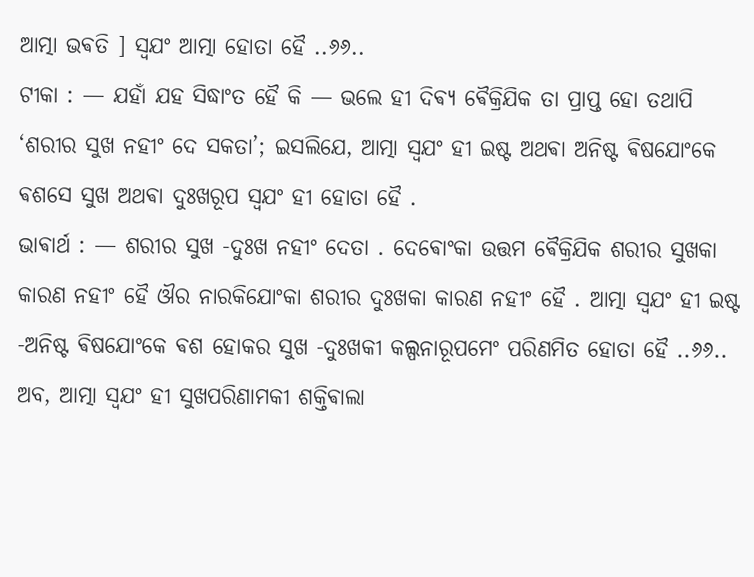ଆତ୍ମା ଭଵତି ] ସ୍ଵଯଂ ଆତ୍ମା ହୋତା ହୈ ..୬୬..
ଟୀକା : — ଯହାଁ ଯହ ସିଦ୍ଧାଂତ ହୈ କି — ଭଲେ ହୀ ଦିଵ୍ଯ ଵୈକ୍ରିଯିକ ତା ପ୍ରାପ୍ତ ହୋ ତଥାପି ‘ଶରୀର ସୁଖ ନହୀଂ ଦେ ସକତା’; ଇସଲିଯେ, ଆତ୍ମା ସ୍ଵଯଂ ହୀ ଇଷ୍ଟ ଅଥଵା ଅନିଷ୍ଟ ଵିଷଯୋଂକେ ଵଶସେ ସୁଖ ଅଥଵା ଦୁଃଖରୂପ ସ୍ଵଯଂ ହୀ ହୋତା ହୈ .
ଭାଵାର୍ଥ : — ଶରୀର ସୁଖ -ଦୁଃଖ ନହୀଂ ଦେତା . ଦେଵୋଂକା ଉତ୍ତମ ଵୈକ୍ରିଯିକ ଶରୀର ସୁଖକା କାରଣ ନହୀଂ ହୈ ଔର ନାରକିଯୋଂକା ଶରୀର ଦୁଃଖକା କାରଣ ନହୀଂ ହୈ . ଆତ୍ମା ସ୍ଵଯଂ ହୀ ଇଷ୍ଟ -ଅନିଷ୍ଟ ଵିଷଯୋଂକେ ଵଶ ହୋକର ସୁଖ -ଦୁଃଖକୀ କଲ୍ପନାରୂପମେଂ ପରିଣମିତ ହୋତା ହୈ ..୬୬..
ଅବ, ଆତ୍ମା ସ୍ଵଯଂ ହୀ ସୁଖପରିଣାମକୀ ଶକ୍ତିଵାଲା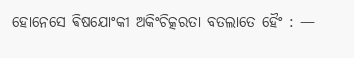ହୋନେସେ ଵିଷଯୋଂକୀ ଅକିଂଚିତ୍କରତା ବତଲାତେ ହୈଂ : —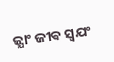ଜ୍ଯାଂ ଜୀଵ ସ୍ଵଯଂ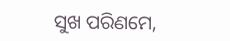ସୁଖ ପରିଣମେ,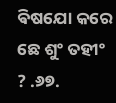ଵିଷଯୋ କରେ ଛେ ଶୁଂ ତହୀଂ ? .୬୭.